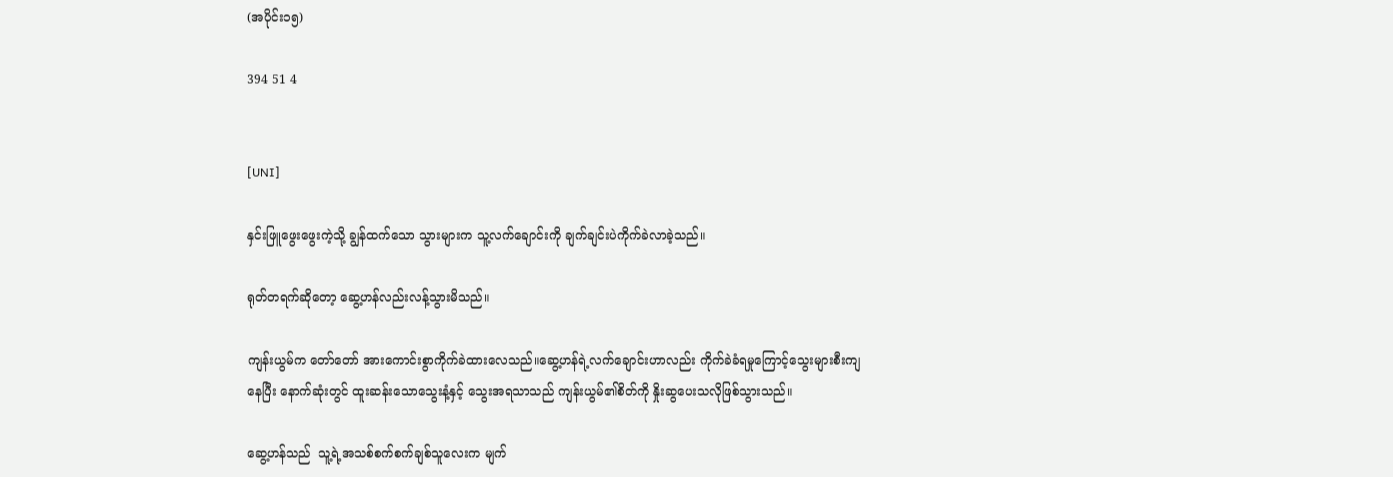(အပိုင်း၁၅)

394 51 4


[UNI]

နှင်းဖြူဖွေးဖွေးကဲ့သို့ ချွန်ထက်သော သွားများက သူ့လက်ချောင်းကို ချက်ချင်းပဲကိုက်ခဲလာခဲ့သည်။

ရုတ်တရက်ဆိုတော့ ဆွေ့ဟန်လည်းလန့်သွားမိသည်။

ကျန်းယွမ်က တော်တော် အားကောင်းစွာကိုက်ခဲထားလေသည်။ဆွေ့ဟန်ရဲ့လက်ချောင်းဟာလည်း ကိုက်ခဲခံရမှုကြောင့်သွေးများစီးကျနေပြီး နောက်ဆုံးတွင် ထူးဆန်းသောသွေးနံ့နှင့်‌ သွေးအရသာသည် ကျန်းယွမ်၏စိတ်ကို နှိုးဆွပေးသလိုဖြစ်သွားသည်။

ဆွေ့ဟန်သည်  သူ့ရဲ့အသစ်စက်စက်ချစ်သူလေးက မျက်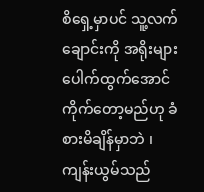စိရှေ့မှာပင် သူ့လက်ချောင်းကို အရိုးများပေါက်ထွက်အောင် ကိုက်တော့မည်ဟု ခံစားမိချိန်မှာဘဲ ၊ကျန်းယွမ်သည်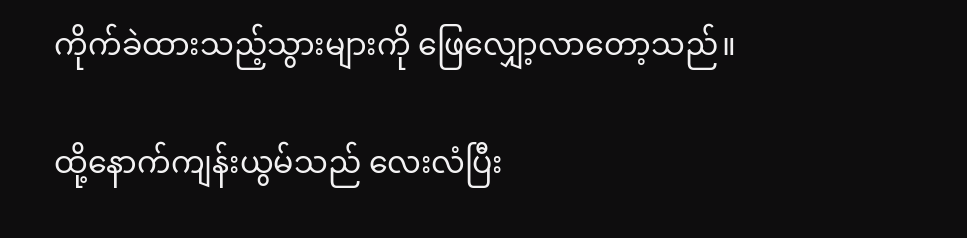ကိုက်ခဲထားသည့်သွားများကို ဖြေလျှော့လာတော့သည်။

ထို့‌နောက်ကျန်းယွမ်သည် လေးလံပြီး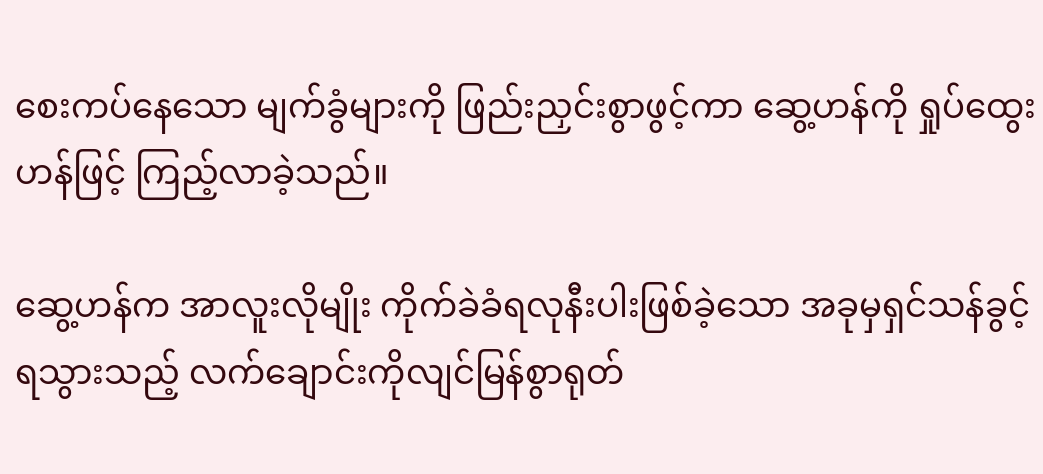စေးကပ်နေသော မျက်ခွံများကို ဖြည်းညှင်းစွာဖွင့်ကာ ဆွေ့ဟန်ကို ရှုပ်ထွေးဟန်ဖြင့် ကြည့်လာခဲ့သည်။

ဆွေ့ဟန်က အာလူးလိုမျိုး ကိုက်ခဲခံရလုနီးပါးဖြစ်ခဲ့သော အခုမှရှင်သန်ခွင့်ရသွားသည့် လက်‌ချောင်းကိုလျင်မြန်စွာရုတ်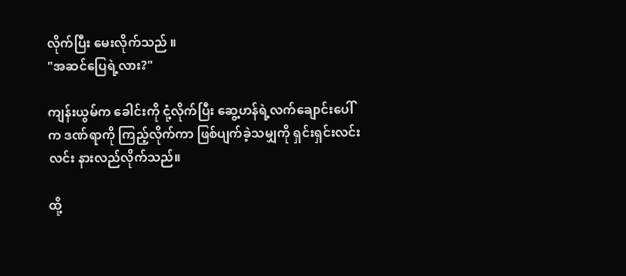လိုက်ပြီး မေးလိုက်သည် ။
"အဆင်ပြေရဲ့လား?"

ကျန်းယွမ်က ခေါင်းကို ငုံ့လိုက်ပြီး ဆွေ့ဟန်ရဲ့လက်ချောင်းပေါ်က ဒဏ်ရာကို ကြည့်လိုက်ကာ ဖြစ်ပျက်ခဲ့သမျှကို ရှင်းရှင်းလင်းလင်း နားလည်လိုက်သည်။

ထို့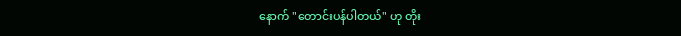နောက် "တောင်းပန်ပါတယ်" ဟု တိုး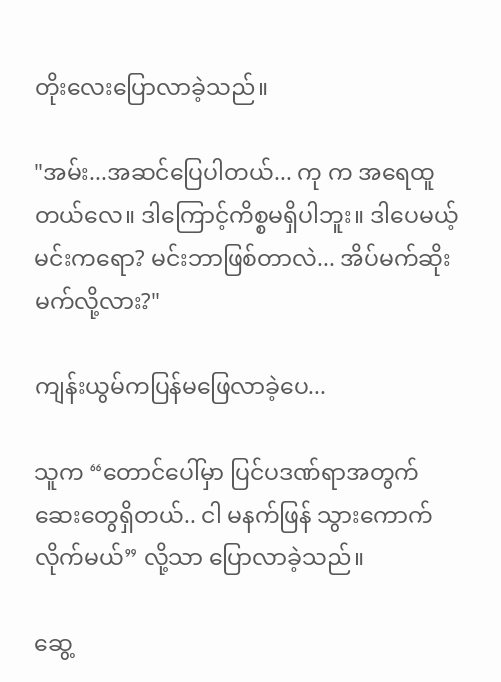တိုးလေးပြောလာခဲ့သည်။

"အမ်း...အဆင်ပြေပါတယ်... ကု က အရေထူတယ်လေ။ ဒါကြောင့်ကိစ္စမရှိပါဘူး။ ဒါပေမယ့် မင်းကရော? မင်းဘာဖြစ်တာလဲ... အိပ်မက်ဆိုးမက်လို့လား?"

ကျန်းယွမ်ကပြန်မဖြေလာခဲ့ပေ...

သူက “တောင်ပေါ်မှာ ပြင်ပဒဏ်ရာအတွက် ဆေးတွေရှိတယ်.. ငါ မနက်ဖြန် သွားကောက်လိုက်မယ်” လို့သာ ပြောလာခဲ့သည်။

ဆွေ့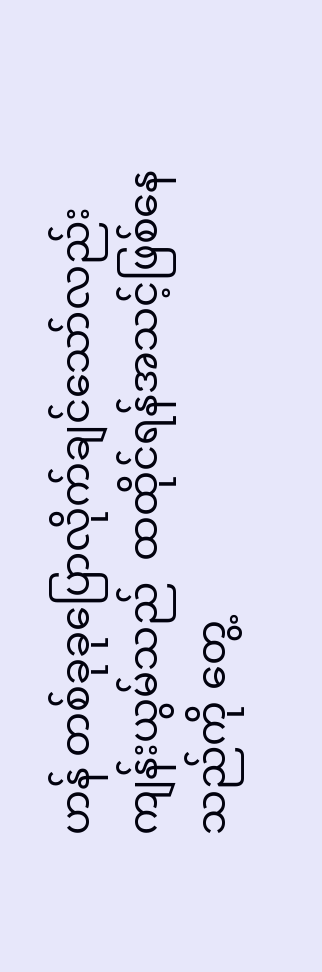ဟန် တစ်ခုခုပြောလိုက်ချင်သော်လည်း ကျန်းယွမ်သည်  ထထိုင်ရန်အသင့်ဖြစ်နေသည်ကို တွေ့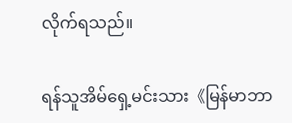လိုက်ရသည်။

ရန်သူအိမ်ရှေ့မင်းသား《မြန်မာဘာ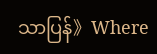သာပြန်》Where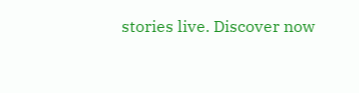stories live. Discover now